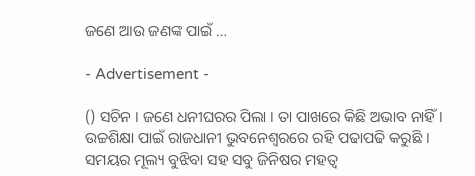ଜଣେ ଆଉ ଜଣଙ୍କ ପାଇଁ …

- Advertisement -

() ସଚିନ । ଜଣେ ଧନୀଘରର ପିଲା । ତା ପାଖରେ କିଛି ଅଭାବ ନାହିଁ । ଉଚ୍ଚଶିକ୍ଷା ପାଇଁ ରାଜଧାନୀ ଭୁବନେଶ୍ୱରରେ ରହି ପଢାପଢି କରୁଛି । ସମୟର ମୂଲ୍ୟ ବୁଝିବା ସହ ସବୁ ଜିନିଷର ମହତ୍ୱ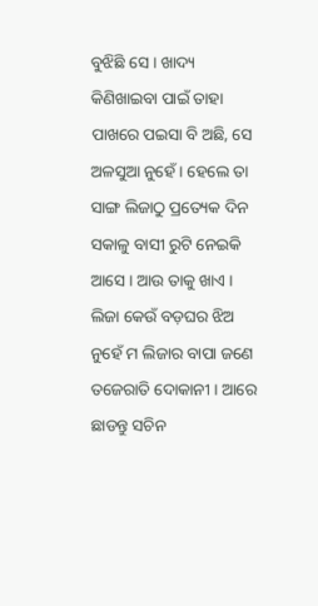ବୁଝିଛି ସେ । ଖାଦ୍ୟ କିଣିଖାଇବା ପାଇଁ ତାହା ପାଖରେ ପଇସା ବି ଅଛି, ସେ ଅଳସୁଆ ନୁହେଁ । ହେଲେ ତା ସାଙ୍ଗ ଲିଜାଠୁ ପ୍ରତ୍ୟେକ ଦିନ ସକାଳୁ ବାସୀ ରୁଟି ନେଇକି ଆସେ । ଆଉ ତାକୁ ଖାଏ । ଲିଜା କେଉଁ ବଡ଼ଘର ଝିଅ ନୁହେଁ ମ ଲିଜାର ବାପା ଜଣେ ତଜେରାତି ଦୋକାନୀ । ଆରେ ଛାଡନ୍ତୁ ସଚିନ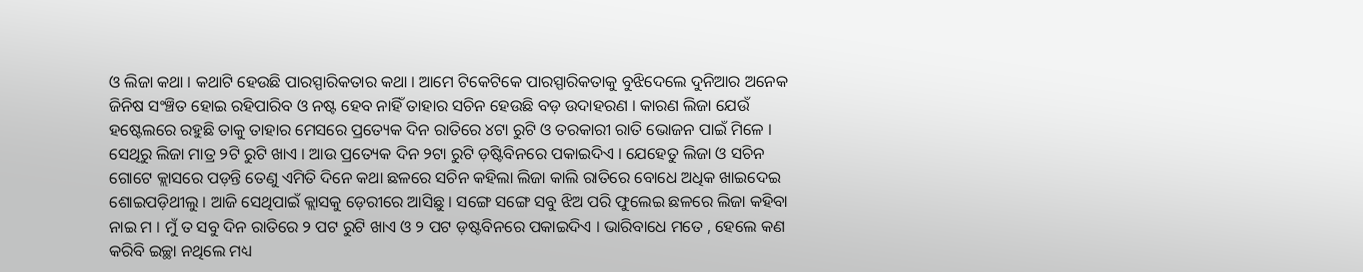ଓ ଲିଜା କଥା । କଥାଟି ହେଉଛି ପାରସ୍ପାରିକତାର କଥା । ଆମେ ଟିକେଟିକେ ପାରସ୍ପାରିକତାକୁ ବୁଝିଦେଲେ ଦୁନିଆର ଅନେକ ଜିନିଷ ସଂଞ୍ଚିତ ହୋଇ ରହିପାରିବ ଓ ନଷ୍ଟ ହେବ ନାହିଁ ତାହାର ସଚିନ ହେଉଛି ବଡ଼ ଉଦାହରଣ । କାରଣ ଲିଜା ଯେଉଁ ହଷ୍ଟେଲରେ ରହୁଛି ତାକୁ ତାହାର ମେସରେ ପ୍ରତ୍ୟେକ ଦିନ ରାତିରେ ୪ଟା ରୁଟି ଓ ତରକାରୀ ରାତି ଭୋଜନ ପାଇଁ ମିଳେ । ସେଥିରୁ ଲିଜା ମାତ୍ର ୨ଟି ରୁଟି ଖାଏ । ଆଉ ପ୍ରତ୍ୟେକ ଦିନ ୨ଟା ରୁଟି ଡ଼ଷ୍ଟିବିନରେ ପକାଇଦିଏ । ଯେହେତୁ ଲିଜା ଓ ସଚିନ ଗୋଟେ କ୍ଲାସରେ ପଡ଼ନ୍ତି ତେଣୁ ଏମିତି ଦିନେ କଥା ଛଳରେ ସଚିନ କହିଲା ଲିଜା କାଲି ରାତିରେ ବୋଧେ ଅଧିକ ଖାଇଦେଇ ଶୋଇପଡ଼ିଥୀଲୁ । ଆଜି ସେଥିପାଇଁ କ୍ଲାସକୁ ଡ଼େରୀରେ ଆସିଛୁ । ସଙ୍ଗେ ସଙ୍ଗେ ସବୁ ଝିଅ ପରି ଫୁଲେଇ ଛଳରେ ଲିଜା କହିବା ନାଇ ମ । ମୁଁ ତ ସବୁ ଦିନ ରାତିରେ ୨ ପଟ ରୁଟି ଖାଏ ଓ ୨ ପଟ ଡ଼ଷ୍ଟବିନରେ ପକାଇଦିଏ । ଭାରିବାଧେ ମତେ , ହେଲେ କଣ କରିବି ଇଚ୍ଛା ନଥିଲେ ମଧ୍ୟ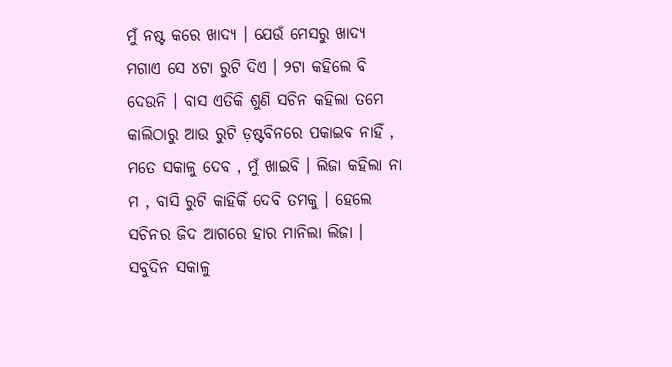ମୁଁ ନଷ୍ଟ କରେ ଖାଦ୍ୟ । ଯେଉଁ ମେସରୁ ଖାଦ୍ୟ ମଗାଏ ସେ ୪ଟା ରୁଟି ଦିଏ । ୨ଟା କହିଲେ ବି ଦେଉନି । ବାସ ଏତିକି ଶୁଣି ସଚିନ କହିଲା ତମେ କାଲିଠାରୁ ଆଉ ରୁଟି ଡ଼ଷ୍ଟବିନରେ ପକାଇବ ନାହିଁ , ମତେ ସକାଳୁ ଦେବ , ମୁଁ ଖାଇବି । ଲିଜା କହିଲା ନା ମ , ବାସି ରୁଟି କାହିକିଁ ଦେବି ତମକୁ । ହେଲେ ସଚିନର ଜିଦ ଆଗରେ ହାର ମାନିଲା ଲିଜା । ସବୁଦିନ ସକାଳୁ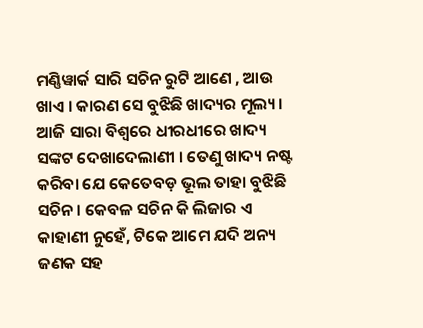ମଣ୍ଣିୱାର୍କ ସାରି ସଚିନ ରୁଟି ଆଣେ , ଆଉ ଖାଏ । କାରଣ ସେ ବୁଝିଛି ଖାଦ୍ୟର ମୂଲ୍ୟ । ଆଜି ସାରା ବିଶ୍ୱରେ ଧୀରଧୀରେ ଖାଦ୍ୟ ସଙ୍କଟ ଦେଖାଦେଲାଣୀ । ତେଣୁ ଖାଦ୍ୟ ନଷ୍ଟ କରିବା ଯେ କେତେବଡ଼ ଭୂଲ ତାହା ବୁଝିଛି ସଚିନ । କେବଳ ସଚିନ କି ଲିଜାର ଏ କାହାଣୀ ନୁହେଁ, ଟିକେ ଆମେ ଯଦି ଅନ୍ୟ ଜଣକ ସହ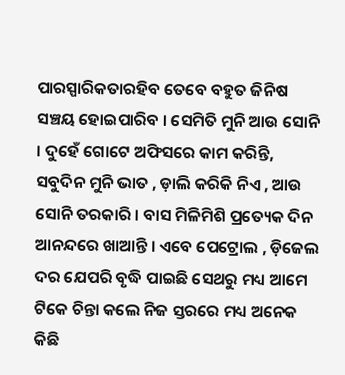ପାରସ୍ପାରିକତାରହିବ ତେବେ ବହୁତ ଜିନିଷ ସଞ୍ଚୟ ହୋଇପାରିବ । ସେମିତି ମୁନି ଆଉ ସୋନି । ଦୁହେଁ ଗୋଟେ ଅଫିସରେ କାମ କରିନ୍ତି, ସବୁଦିନ ମୁନି ଭାତ , ଡ଼ାଲି କରିକି ନିଏ , ଆଉ ସୋନି ତରକାରି । ବାସ ମିଳିମିଶି ପ୍ରତ୍ୟେକ ଦିନ ଆନନ୍ଦରେ ଖାଆନ୍ତି । ଏବେ ପେଟ୍ରୋଲ , ଡ଼ିଜେଲ ଦର ଯେପରି ବୃଦ୍ଧି ପାଇଛି ସେଥରୁ ମଧ୍ୟ ଆମେ ଟିକେ ଚିନ୍ତା କଲେ ନିଜ ସ୍ତରରେ ମଧ୍ୟ ଅନେକ କିଛି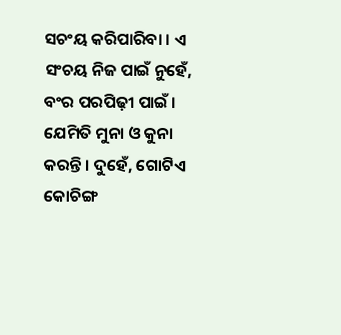ସଚଂୟ କରିପାରିବା । ଏ ସଂଚୟ ନିଜ ପାଇଁ ନୁହେଁ, ବଂର ପରପିଢ଼ୀ ପାଇଁ । ଯେମିତି ମୁନା ଓ କୁନା କରନ୍ତି । ଦୁହେଁ, ଗୋଟିଏ କୋଚିଙ୍ଗ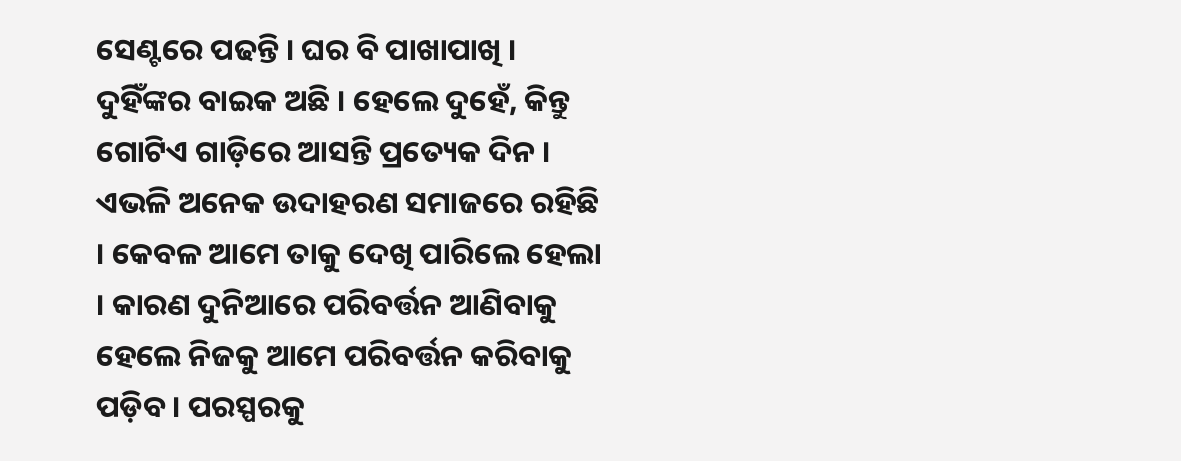ସେଣ୍ଟରେ ପଢନ୍ତି । ଘର ବି ପାଖାପାଖି । ଦୁହିଁଙ୍କର ବାଇକ ଅଛି । ହେଲେ ଦୁହେଁ, କିନ୍ତୁ ଗୋଟିଏ ଗାଡ଼ିରେ ଆସନ୍ତି ପ୍ରତ୍ୟେକ ଦିନ । ଏଭଳି ଅନେକ ଉଦାହରଣ ସମାଜରେ ରହିଛି । କେବଳ ଆମେ ତାକୁ ଦେଖି ପାରିଲେ ହେଲା । କାରଣ ଦୁନିଆରେ ପରିବର୍ତ୍ତନ ଆଣିବାକୁ ହେଲେ ନିଜକୁ ଆମେ ପରିବର୍ତ୍ତନ କରିବାକୁ ପଡ଼ିବ । ପରସ୍ପରକୁ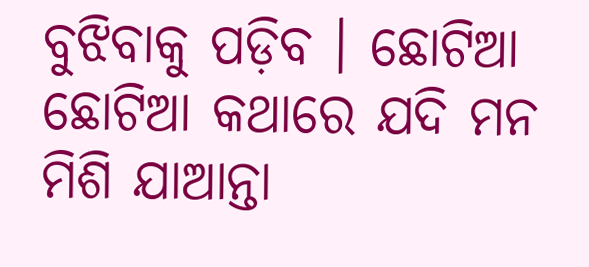ବୁଝିବାକୁ ପଡ଼ିବ । ଛୋଟିଆ ଛୋଟିଆ କଥାରେ ଯଦି ମନ ମିଶି ଯାଆନ୍ତା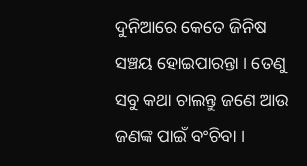ଦୁନିଆରେ କେତେ ଜିନିଷ ସଞ୍ଚୟ ହୋଇପାରନ୍ତା । ତେଣୁ ସବୁ କଥା ଚାଲନ୍ତୁ ଜଣେ ଆଉ ଜଣଙ୍କ ପାଇଁ ବଂଚିବା ।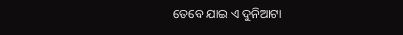ତେବେ ଯାଇ ଏ ଦୁନିଆଟା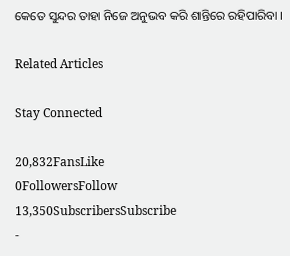କେତେ ସୁନ୍ଦର ତାହା ନିଜେ ଅନୁଭବ କରି ଶାନ୍ତିରେ ରହିପାରିବା ।

Related Articles

Stay Connected

20,832FansLike
0FollowersFollow
13,350SubscribersSubscribe
-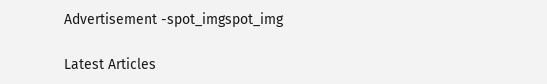Advertisement -spot_imgspot_img

Latest Articles